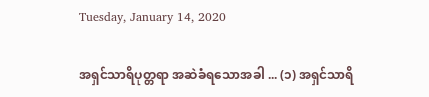Tuesday, January 14, 2020

အရှင်သာရိပုတ္တရာ အဆဲခံရသောအခါ ... (၁) အရှင်သာရိ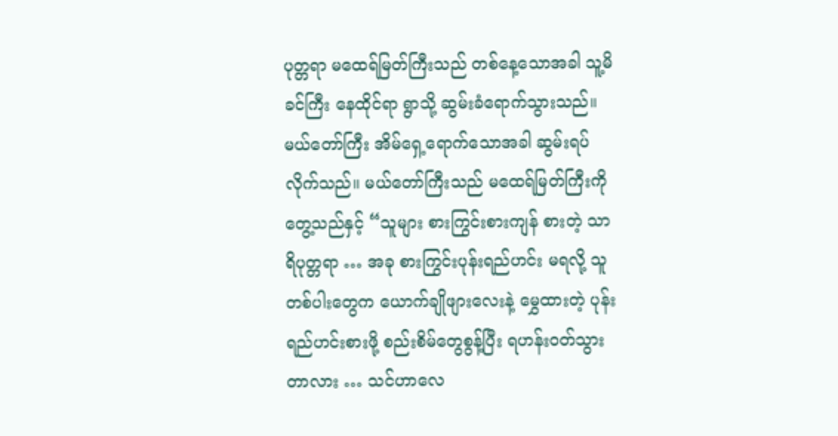ပုတ္တရာ မထေရ်မြတ်ကြီးသည် တစ်နေ့သောအခါ သူ့မိခင်ကြီး နေထိုင်ရာ ရွာသို့ ဆွမ်းခံရောက်သွားသည်။ မယ်တော်ကြီး အိမ်ရှေ့ရောက်သောအခါ ဆွမ်းရပ်လိုက်သည်။ မယ်တော်ကြီးသည် မထေရ်မြတ်ကြီးကို တွေ့သည်နှင့် “သူများ စားကြွင်းစားကျန် စားတဲ့ သာရိပုတ္တရာ … အခု စားကြွင်းပုန်းရည်ဟင်း မရလို့ သူတစ်ပါးတွေက ယောက်ချိုဖျားလေးနဲ့ မွှေထားတဲ့ ပုန်းရည်ဟင်းစားဖို့ စည်းစိမ်တွေစွန့်ပြီး ရဟန်းဝတ်သွားတာလား … သင်ဟာလေ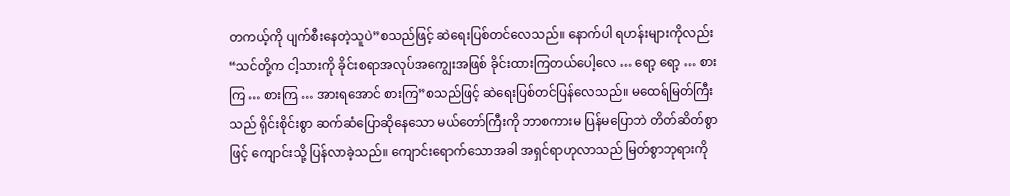တကယ့်ကို ပျက်စီးနေတဲ့သူပဲ”စသည်ဖြင့် ဆဲရေးပြစ်တင်လေသည်။ နောက်ပါ ရဟန်းများကိုလည်း “သင်တို့က ငါ့သားကို ခိုင်းစရာအလုပ်အကျွေးအဖြစ် ခိုင်းထားကြတယ်ပေါ့လေ … ရော့ ရော့ … စားကြ … စားကြ … အားရအောင် စားကြ”စသည်ဖြင့် ဆဲရေးပြစ်တင်ပြန်လေသည်။ မထေရ်မြတ်ကြီးသည် ရိုင်းစိုင်းစွာ ဆက်ဆံပြောဆိုနေသော မယ်တော်ကြီးကို ဘာစကားမ ပြန်မပြောဘဲ တိတ်ဆိတ်စွာဖြင့် ကျောင်းသို့ ပြန်လာခဲ့သည်။ ကျောင်းရောက်သောအခါ အရှင်ရာဟုလာသည် မြတ်စွာဘုရားကို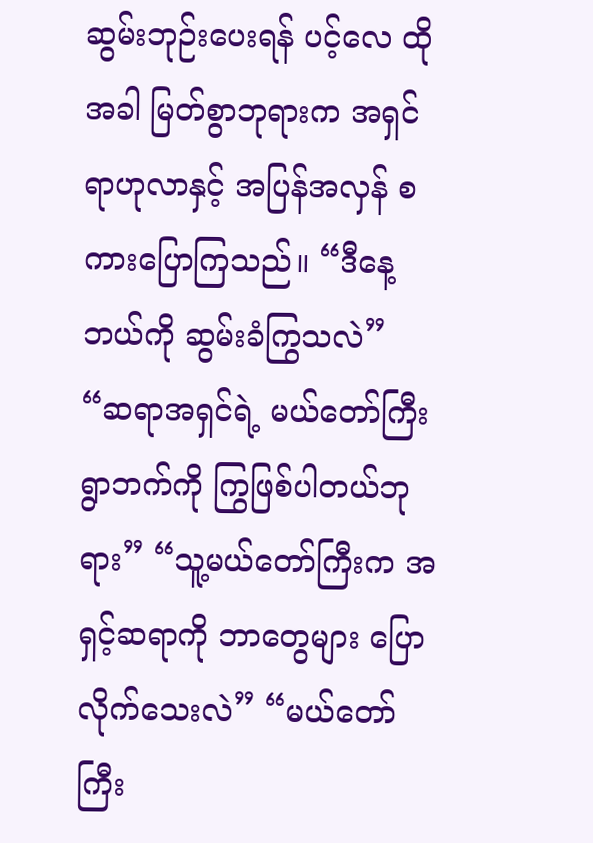ဆွမ်းဘုဉ်းပေးရန် ပင့်လေ ထိုအခါ မြတ်စွာဘုရားက အရှင်ရာဟုလာနှင့် အပြန်အလှန် စကားပြောကြသည်။ “ဒီနေ့ ဘယ်ကို ဆွမ်းခံကြွသလဲ” “ဆရာအရှင်ရဲ့ မယ်တော်ကြီးရွာဘက်ကို ကြွဖြစ်ပါတယ်ဘုရား” “သူ့မယ်တော်ကြီးက အရှင့်ဆရာကို ဘာတွေများ ပြောလိုက်သေးလဲ” “မယ်တော်ကြီး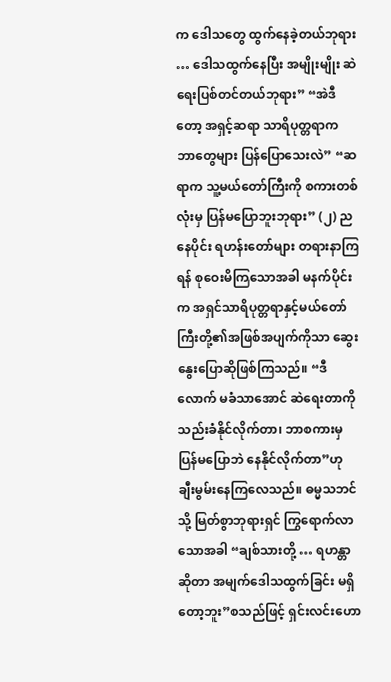က ဒေါသတွေ ထွက်နေခဲ့တယ်ဘုရား … ဒေါသထွက်နေပြီး အမျိုးမျိုး ဆဲရေးပြစ်တင်တယ်ဘုရား” “အဲဒီတော့ အရှင့်ဆရာ သာရိပုတ္တရာက ဘာတွေများ ပြန်ပြောသေးလဲ” “ဆရာက သူ့မယ်တော်ကြီးကို စကားတစ်လုံးမှ ပြန်မပြောဘူးဘုရား” (၂) ညနေပိုင်း ရဟန်းတော်များ တရားနာကြရန် စုဝေးမိကြသောအခါ မနက်ပိုင်းက အရှင်သာရိပုတ္တရာနှင့်မယ်တော်ကြီးတို့၏အဖြစ်အပျက်ကိုသာ ဆွေးနွေးပြောဆိုဖြစ်ကြသည်။ “ဒီလောက် မခံသာအောင် ဆဲရေးတာကို သည်းခံနိုင်လိုက်တာ၊ ဘာစကားမှ ပြန်မပြောဘဲ နေနိုင်လိုက်တာ”ဟု ချီးမွမ်းနေကြလေသည်။ ဓမ္မသဘင်သို့ မြတ်စွာဘုရားရှင် ကြွရောက်လာသောအခါ “ချစ်သားတို့ … ရဟန္တာဆိုတာ အမျက်ဒေါသထွက်ခြင်း မရှိတော့ဘူး”စသည်ဖြင့် ရှင်းလင်းဟော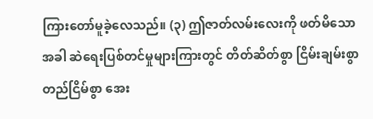ကြားတော်မူခဲ့လေသည်။ (၃) ဤဇာတ်လမ်းလေးကို ဖတ်မိသောအခါ ဆဲရေးပြစ်တင်မှုများကြားတွင် တိတ်ဆိတ်စွာ ငြိမ်းချမ်းစွာ တည်ငြိမ်စွာ အေး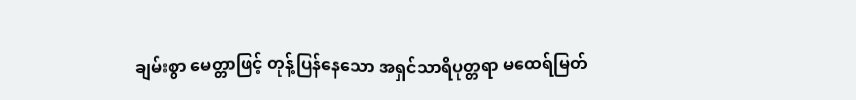ချမ်းစွာ မေတ္တာဖြင့် တုန့်ပြန်နေသော အရှင်သာရိပုတ္တရာ မထေရ်မြတ်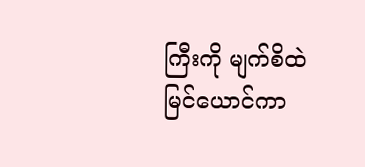ကြီးကို မျက်စိထဲ မြင်ယောင်ကာ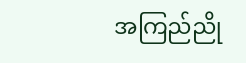အကြည်ညို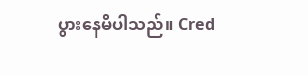ပွားနေမိပါသည်။ Cred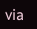via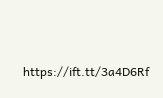https://ift.tt/3a4D6Rf